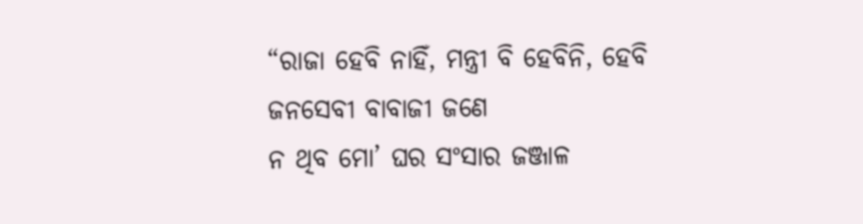“ରାଜା ହେବି ନାହିଁ, ମନ୍ତ୍ରୀ ବି ହେବିନି, ହେବି ଜନସେବୀ ବାବାଜୀ ଜଣେ
ନ ଥିବ ମୋ’ ଘର ସଂସାର ଜଞ୍ଜାଳ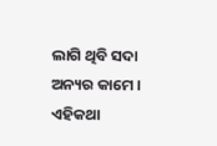ଲାଗି ଥିବି ସଦା ଅନ୍ୟର କାମେ ।
ଏହିକଥା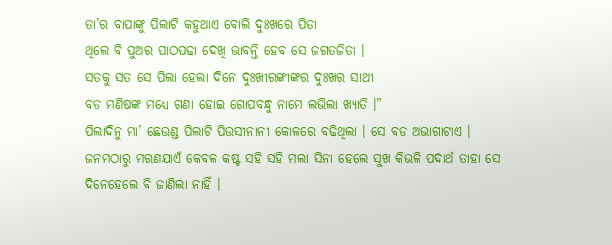ତା’ର ବାପାଙ୍କୁ ପିଲାଟି କହୁଥାଏ ବୋଲି ଦୁଃଖରେ ପିତା
ଥିଲେ ବି ପୁଅର ପାଠପଢା ଦେଖି ଭାବନ୍ତି ହେବ ସେ ଜଗତଜିତା ।
ସତକୁ ସତ ସେ ପିଲା ହେଲା ଦିନେ ଦୁଃଖୀରଙ୍କୀଙ୍କର ଦୁଃଖର ସାଥୀ
ବଡ ମଣିଷଙ୍କ ମଧ୍ୟେ ଗଣା ହୋଇ ଗୋପବନ୍ଧୁ ନାମେ ଲଭିଲା ଖ୍ୟାତି ।”
ପିଲାଦିନୁ ମା’ ଛେଉଣ୍ଡ ପିଲାଟି ପିଉସୀନାନୀ କୋଳରେ ବଢିଥିଲା । ସେ ବଡ ଅଭାଗାଟାଏ । ଜନମଠାରୁ ମରଣଯାଏଁ କେବଳ କଷ୍ଟ ସହି ସହି ମଲା ସିନା ହେଲେ ସୁଖ କିଭଳି ପଦାର୍ଥ ତାହା ସେ ଦିନେହେଲେ ବି ଜାଣିଲା ନାହିଁ ।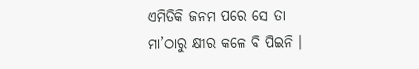ଏମିତିକି ଜନମ ପରେ ସେ ତା ମା’ଠାରୁ କ୍ଷୀର କଳେ ବି ପିଇନି ।